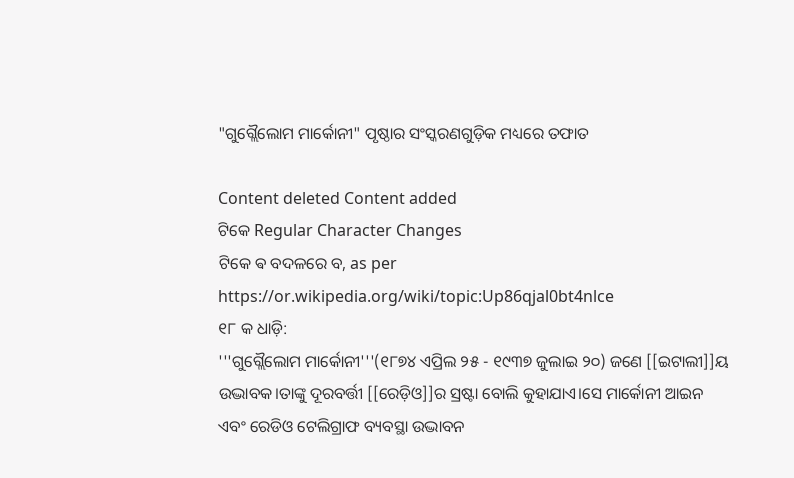"ଗୁଗ୍ଲୈଲୋମ ମାର୍କୋନୀ" ପୃଷ୍ଠାର ସଂସ୍କରଣ‌ଗୁଡ଼ିକ ମଧ୍ୟରେ ତଫାତ

Content deleted Content added
ଟିକେ Regular Character Changes
ଟିକେ ଵ ବଦଳରେ ବ, as per https://or.wikipedia.org/wiki/topic:Up86qjal0bt4nlce
୧୮ କ ଧାଡ଼ି:
'''ଗୁଗ୍ଲୈଲୋମ ମାର୍କୋନୀ'''(୧୮୭୪ ଏପ୍ରିଲ ୨୫ - ୧୯୩୭ ଜୁଲାଇ ୨୦) ଜଣେ [[ଇଟାଲୀ]]ୟ ଉଦ୍ଭାବକ।ତାଙ୍କୁ ଦୂରବର୍ତ୍ତୀ [[ରେଡ଼ିଓ]]ର ସ୍ରଷ୍ଟା ବୋଲି କୁହାଯାଏ।ସେ ମାର୍କୋନୀ ଆଇନ ଏବଂ ରେଡିଓ ଟେଲିଗ୍ରାଫ ବ୍ୟବସ୍ଥା ଉଦ୍ଭାବନ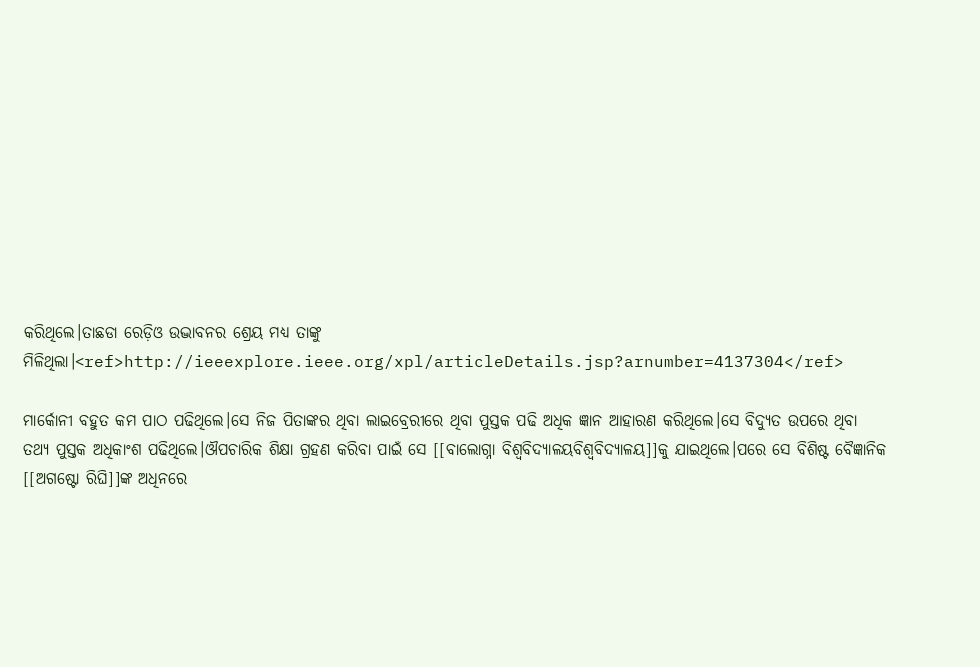କରିଥିଲେ।ତାଛଡା ରେଡ଼ିଓ ଉଦ୍ଭାବନର ଶ୍ରେୟ ମଧ୍ୟ ତାଙ୍କୁ ମିଳିଥିଲା।<ref>http://ieeexplore.ieee.org/xpl/articleDetails.jsp?arnumber=4137304</ref>

ମାର୍କୋନୀ ବହୁତ କମ ପାଠ ପଢିଥିଲେ।ସେ ନିଜ ପିତାଙ୍କର ଥିବା ଲାଇବ୍ରେରୀରେ ଥିବା ପୁସ୍ତକ ପଢି ଅଧିକ ଜ୍ଞାନ ଆହାରଣ କରିଥିଲେ।ସେ ବିଦ୍ୟୁତ ଉପରେ ଥିବା ତଥ୍ୟ ପୁସ୍ତକ ଅଧିକାଂଶ ପଢିଥିଲେ।ଔପଚାରିକ ଶିକ୍ଷା ଗ୍ରହଣ କରିବା ପାଇଁ ସେ [[ବାଲୋଗ୍ନା ବିଶ୍ଵବିଦ୍ୟାଳୟବିଶ୍ବବିଦ୍ୟାଳୟ]]କୁ ଯାଇଥିଲେ।ପରେ ସେ ବିଶିଷ୍ଟ ବୈଜ୍ଞାନିକ [[ଅଗଷ୍ଟୋ ରିଘି]]ଙ୍କ ଅଧିନରେ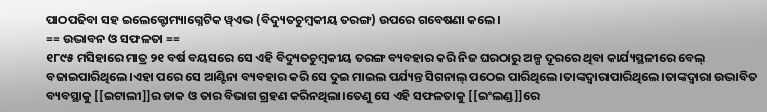ପାଠପଢିବା ସହ ଇଲେକ୍ଟୋମ୍ୟାଗ୍ନେଟିକ ୱ୍ଏଭ (ବିଦ୍ୟୁତଚୁମ୍ବକୀୟ ତରଙ୍ଗ) ଉପରେ ଗବେଷଣା କଲେ।
== ଉଦ୍ଭାବନ ଓ ସଫଳତା ==
୧୮୯୫ ମସିହାରେ ମାତ୍ର ୨୧ ବର୍ଷ ବୟସରେ ସେ ଏହି ବିଦ୍ୟୁତଚୁମ୍ବକୀୟ ତରଙ୍ଗ ବ୍ୟବହାର କରି ନିଜ ଘରଠାରୁ ଅଳ୍ପ ଦୂରରେ ଥିବା କାର୍ଯ୍ୟସ୍ଥଳୀରେ ବେଲ୍ ବଜାଇପାରିଥିଲେ।ଏହା ପରେ ସେ ଆଣ୍ଟିନା ବ୍ୟବହାର କରି ସେ ଦୁଇ ମାଇଲ ପର୍ଯ୍ୟନ୍ତ ସିଗନାଲ୍ ପଠେଇ ପାରିଥିଲେ।ତାଙ୍କଦ୍ଵାରାପାରିଥିଲେ।ତାଙ୍କଦ୍ବାରା ଉଦ୍ଭାବିତ ବ୍ୟବସ୍ଥାକୁ [[ଇଟାଲୀ]]ର ଡାକ ଓ ତାର ବିଭାଗ ଗ୍ରହଣ କରିନଥିଲା।ତେଣୁ ସେ ଏହି ସଫଳତାକୁ [[ଇଂଲଣ୍ଡ]]ରେ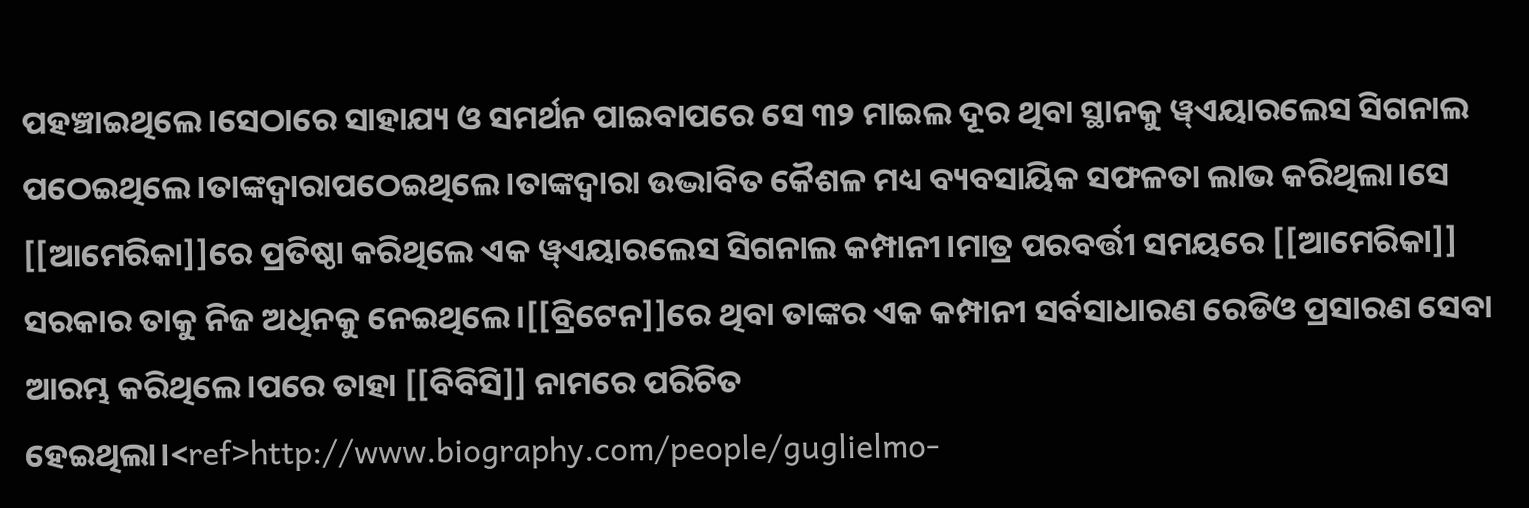ପହଞ୍ଚାଇଥିଲେ।ସେଠାରେ ସାହାଯ୍ୟ ଓ ସମର୍ଥନ ପାଇବାପରେ ସେ ୩୨ ମାଇଲ ଦୂର ଥିବା ସ୍ଥାନକୁ ୱ୍ଏୟାରଲେସ ସିଗନାଲ ପଠେଇଥିଲେ।ତାଙ୍କଦ୍ଵାରାପଠେଇଥିଲେ।ତାଙ୍କଦ୍ବାରା ଉଦ୍ଭାବିତ କୈଶଳ ମଧ୍ୟ ବ୍ୟବସାୟିକ ସଫଳତା ଲାଭ କରିଥିଲା।ସେ [[ଆମେରିକା]]ରେ ପ୍ରତିଷ୍ଠା କରିଥିଲେ ଏକ ୱ୍ଏୟାରଲେସ ସିଗନାଲ କମ୍ପାନୀ।ମାତ୍ର ପରବର୍ତ୍ତୀ ସମୟରେ [[ଆମେରିକା]] ସରକାର ତାକୁ ନିଜ ଅଧିନକୁ ନେଇଥିଲେ।[[ବ୍ରିଟେନ]]ରେ ଥିବା ତାଙ୍କର ଏକ କମ୍ପାନୀ ସର୍ବସାଧାରଣ ରେଡିଓ ପ୍ରସାରଣ ସେବା ଆରମ୍ଭ କରିଥିଲେ।ପରେ ତାହା [[ବିବିସି]] ନାମରେ ପରିଚିତ ହେଇଥିଲା।<ref>http://www.biography.com/people/guglielmo-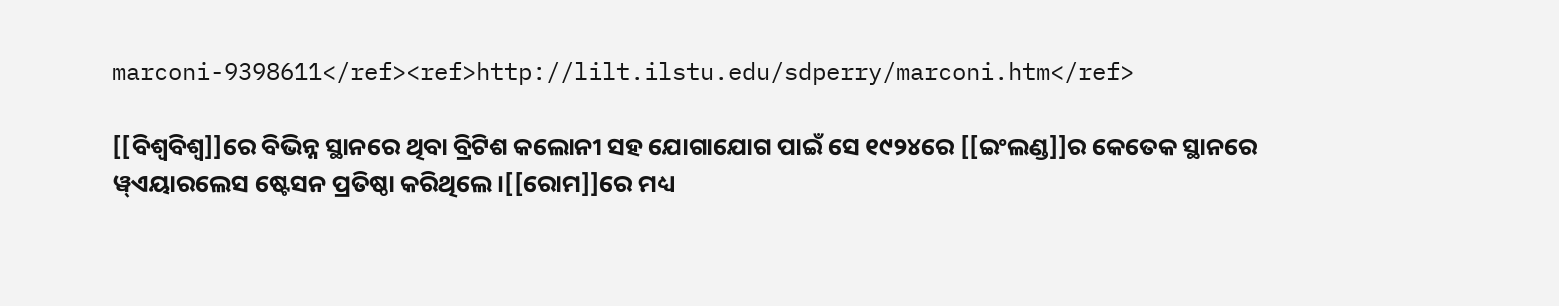marconi-9398611</ref><ref>http://lilt.ilstu.edu/sdperry/marconi.htm</ref>

[[ବିଶ୍ଵବିଶ୍ବ]]ରେ ବିଭିନ୍ନ ସ୍ଥାନରେ ଥିବା ବ୍ରିଟିଶ କଲୋନୀ ସହ ଯୋଗାଯୋଗ ପାଇଁ ସେ ୧୯୨୪ରେ [[ଇଂଲଣ୍ଡ]]ର କେତେକ ସ୍ଥାନରେ ୱ୍ଏୟାରଲେସ ଷ୍ଟେସନ ପ୍ରତିଷ୍ଠା କରିଥିଲେ।[[ରୋମ]]ରେ ମଧ୍ୟ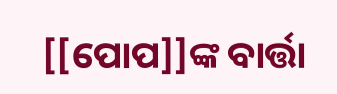[[ପୋପ]]ଙ୍କ ବାର୍ତ୍ତା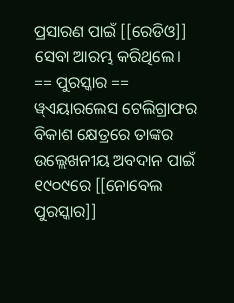ପ୍ରସାରଣ ପାଇଁ [[ରେଡିଓ]] ସେବା ଆରମ୍ଭ କରିଥିଲେ।
== ପୁରସ୍କାର ==
ୱ୍ଏୟାରଲେସ ଟେଲିଗ୍ରାଫର ବିକାଶ କ୍ଷେତ୍ରରେ ତାଙ୍କର ଉଲ୍ଲେଖନୀୟ ଅବଦାନ ପାଇଁ ୧୯୦୯ରେ [[ନୋବେଲ ପୁରସ୍କାର]]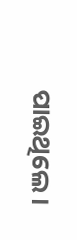ପାଇଥିଲେ।